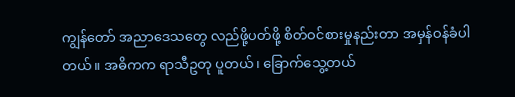ကျွန်တော် အညာဒေသတွေ လည်ဖို့ပတ်ဖို့ စိတ်ဝင်စားမှုနည်းတာ အမှန်ဝန်ခံပါတယ်။ အဓိကက ရာသီဥတု ပူတယ်၊ ခြောက်သွေ့တယ်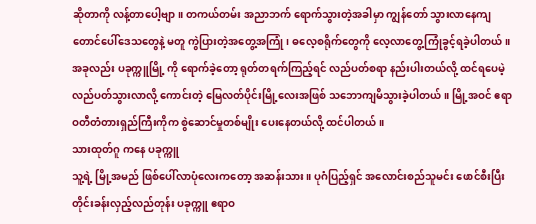ဆိုတာကို လန့်တာပေါ့ဗျာ။ တကယ်တမ်း အညာဘက် ရောက်သွားတဲ့အခါမှာ ကျွန်တော် သွားလာနေကျ တောင်ပေါ်ဒေသတွေနဲ့ မတူ ကွဲပြားတဲ့အတွေ့အကြုံ၊ ဓလေ့စရိုက်တွေကို လေ့လာတွေ့ကြုံခွင့်ရခဲ့ပါတယ်။ အခုလည်း ပခုက္ကူမြို့ ကို ရောက်ခဲ့တော့ ရုတ်တရက်ကြည့်ရင် လည်ပတ်စရာ နည်းပါးတယ်လို့ ထင်ရပေမဲ့ လည်ပတ်သွားလာလို့ ကောင်းတဲ့ မြေလတ်ပိုင်းမြို့လေးအဖြစ် သဘောကျမိသွားခဲ့ပါတယ်။ မြို့အဝင် ဧရာဝတီတံတားရှည်ကြီးကိုက စွဲဆောင်မှုတစ်မျိုး ပေးနေတယ်လို့ ထင်ပါတယ်။
သားထုတ်ဂူ ကနေ ပခုက္ကူ
သူ့ရဲ့ မြို့အမည် ဖြစ်ပေါ်လာပုံလေးကတော့ အဆန်းသား။ ပုဂံပြည့်ရှင် အလောင်းစည်သူမင်း ဖောင်စီးပြီး တိုင်းခန်းလှည့်လည်တုန်း ပခုက္ကူ ဧရာဝ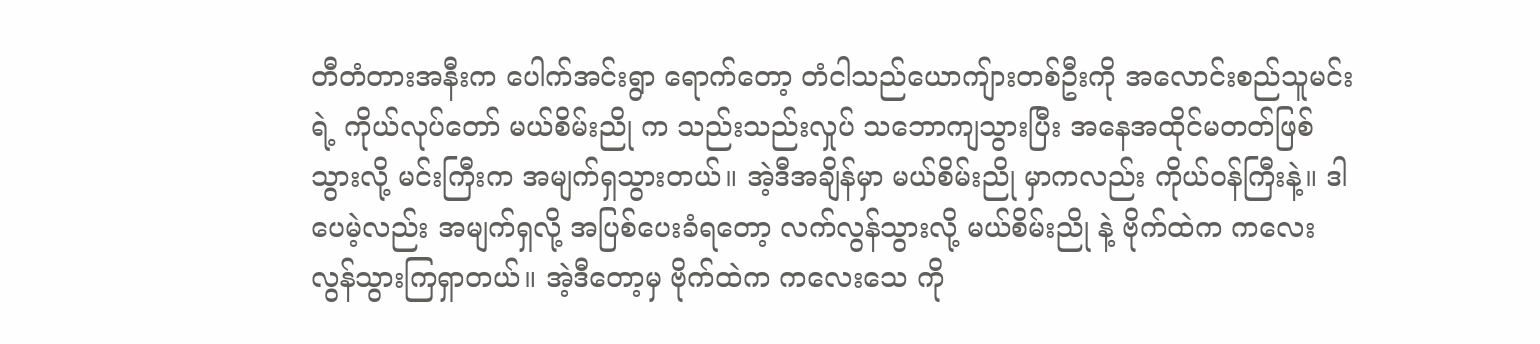တီတံတားအနီးက ပေါက်အင်းရွာ ရောက်တော့ တံငါသည်ယောကျ်ားတစ်ဦးကို အလောင်းစည်သူမင်းရဲ့ ကိုယ်လုပ်တော် မယ်စိမ်းညို က သည်းသည်းလှုပ် သဘောကျသွားပြီး အနေအထိုင်မတတ်ဖြစ်သွားလို့ မင်းကြီးက အမျက်ရှသွားတယ်။ အဲ့ဒီအချိန်မှာ မယ်စိမ်းညို မှာကလည်း ကိုယ်ဝန်ကြီးနဲ့။ ဒါပေမဲ့လည်း အမျက်ရှလို့ အပြစ်ပေးခံရတော့ လက်လွန်သွားလို့ မယ်စိမ်းညို နဲ့ ဗိုက်ထဲက ကလေး လွန်သွားကြရှာတယ်။ အဲ့ဒီတော့မှ ဗိုက်ထဲက ကလေးသေ ကို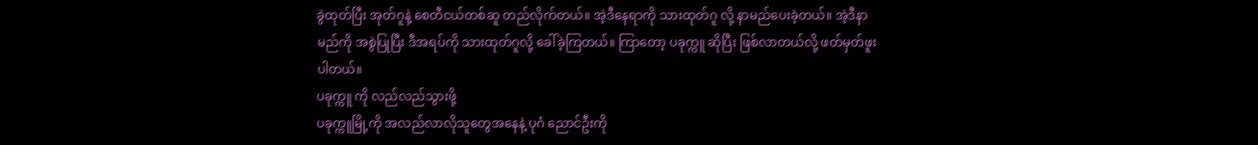ခွဲထုတ်ပြီး အုတ်ဂူနဲ့ စေတီငယ်တစ်ဆူ တည်လိုက်တယ်။ အဲ့ဒီနေရာကို သားထုတ်ဂူ လို့ နာမည်ပေးခဲ့တယ်။ အဲ့ဒီနာမည်ကို အစွဲပြုပြီး ဒီအရပ်ကို သားထုတ်ဂူလို့ ခေါ်ခဲ့ကြတယ်။ ကြာတော့ ပခုက္ကူ ဆိုပြီး ဖြစ်လာတယ်လို့ ဖတ်မှတ်ဖူးပါတယ်။
ပခုက္ကူ ကို လည်လည်သွားဖို့
ပခုက္ကူမြို့ကို အလည်လာလိုသူတွေအနေနဲ့ ပုဂံ ညောင်ဦးကို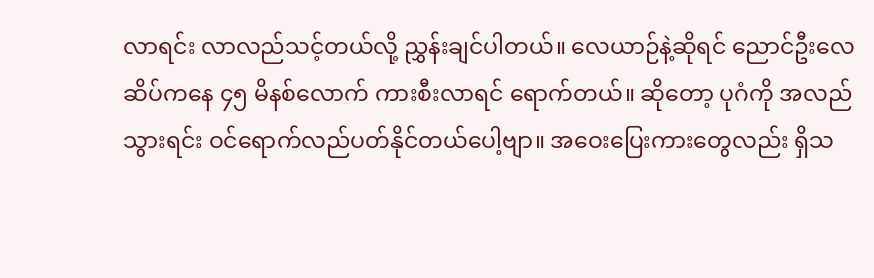လာရင်း လာလည်သင့်တယ်လို့ ညွှန်းချင်ပါတယ်။ လေယာဉ်နဲ့ဆိုရင် ညောင်ဦးလေဆိပ်ကနေ ၄၅ မိနစ်လောက် ကားစီးလာရင် ရောက်တယ်။ ဆိုတော့ ပုဂံကို အလည်သွားရင်း ဝင်ရောက်လည်ပတ်နိုင်တယ်ပေါ့ဗျာ။ အဝေးပြေးကားတွေလည်း ရှိသ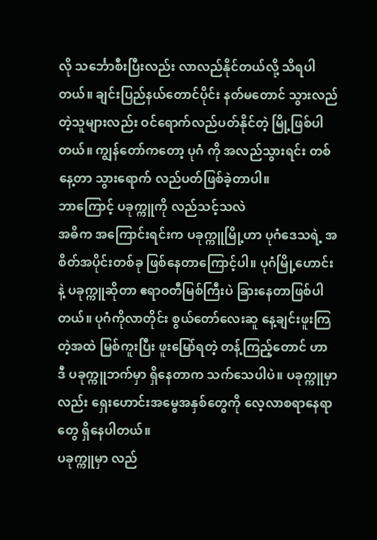လို သင်္ဘောစီးပြီးလည်း လာလည်နိုင်တယ်လို့ သိရပါတယ်။ ချင်းပြည်နယ်တောင်ပိုင်း နတ်မတောင် သွားလည်တဲ့သူများလည်း ဝင်ရောက်လည်ပတ်နိုင်တဲ့ မြို့ဖြစ်ပါတယ်။ ကျွန်တော်ကတော့ ပုဂံ ကို အလည်သွားရင်း တစ်နေ့တာ သွားရောက် လည်ပတ်ဖြစ်ခဲ့တာပါ။
ဘာကြောင့် ပခုက္ကူကို လည်သင့်သလဲ
အဓိက အကြောင်းရင်းက ပခုက္ကူမြို့ဟာ ပုဂံဒေသရဲ့ အစိတ်အပိုင်းတစ်ခု ဖြစ်နေတာကြောင့်ပါ။ ပုဂံမြို့ဟောင်း နဲ့ ပခုက္ကူဆိုတာ ဧရာဝတီမြစ်ကြီးပဲ ခြားနေတာဖြစ်ပါတယ်။ ပုဂံကိုလာတိုင်း စွယ်တော်လေးဆူ နေ့ချင်းဖူးကြတဲ့အထဲ မြစ်ကူးပြီး ဖူးမြော်ရတဲ့ တန့်ကြည့်တောင် ဟာ ဒီ ပခုက္ကူဘက်မှာ ရှိနေတာက သက်သေပါပဲ။ ပခုက္ကူမှာလည်း ရှေးဟောင်းအမွေအနှစ်တွေကို လေ့လာစရာနေရာတွေ ရှိနေပါတယ်။
ပခုက္ကူမှာ လည်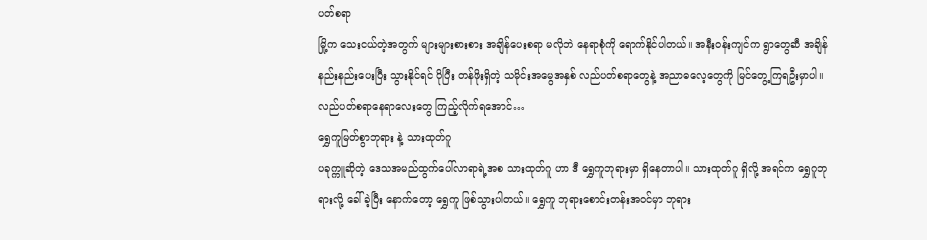ပတ်စရာ
မြို့က သေးငယ်တဲ့အတွက် များများစားစား အချိန်ပေးစရာ မလိုဘဲ နေရာစုံကို ရောက်နိုင်ပါတယ်။ အနီးဝန်းကျင်က ရွာတွေဆီ အချိန်နည်းနည်းပေးပြီး သွားနိုင်ရင် ပိုပြီး တန်ဖိုးရှိတဲ့ သမိုင်းအမွေအနှစ် လည်ပတ်စရာတွေနဲ့ အညာဓလေ့တွေကို မြင်တွေ့ကြရဦးမှာပါ။ လည်ပတ်စရာနေရာလေးတွေ ကြည့်လိုက်ရအောင်…
ရွှေကူမြတ်စွာဘုရား နဲ့ သားထုတ်ဂူ
ပခုက္ကူဆိုတဲ့ ဒေသအမည်ထွက်ပေါ်လာရာရဲ့အစ သားထုတ်ဂူ ဟာ ဒီ ရွှေကူဘုရားမှာ ရှိနေတာပါ။ သားထုတ်ဂူ ရှိလို့ အရင်က ရွှေဂူဘုရားလို့ ခေါ်ခဲ့ပြီး နောက်တော့ ရွှေကူ ဖြစ်သွားပါတယ်။ ရွှေကူ ဘုရားစောင်းတန်းအဝင်မှာ ဘုရား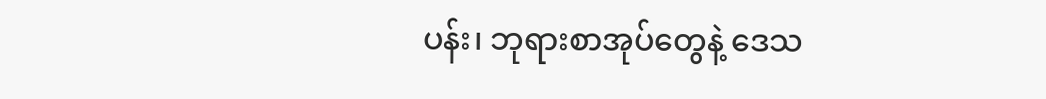ပန်း၊ ဘုရားစာအုပ်တွေနဲ့ ဒေသ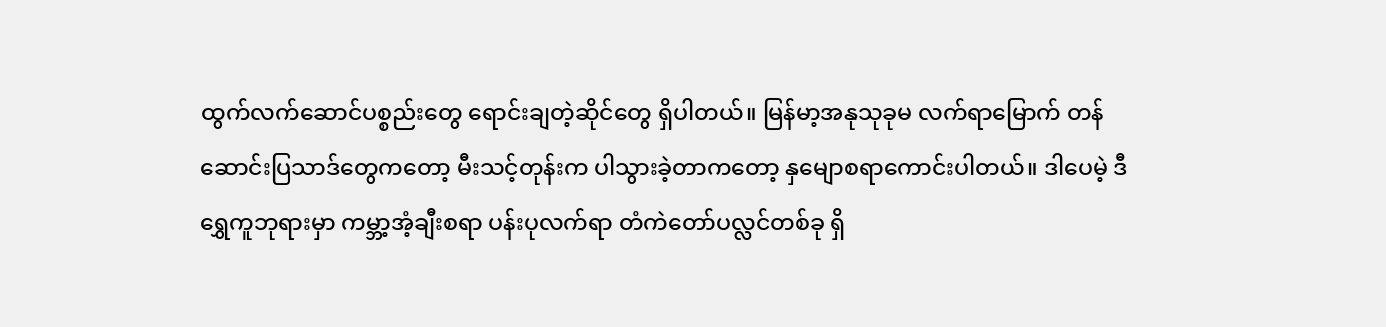ထွက်လက်ဆောင်ပစ္စည်းတွေ ရောင်းချတဲ့ဆိုင်တွေ ရှိပါတယ်။ မြန်မာ့အနုသုခုမ လက်ရာမြောက် တန်ဆောင်းပြသာဒ်တွေကတော့ မီးသင့်တုန်းက ပါသွားခဲ့တာကတော့ နှမျောစရာကောင်းပါတယ်။ ဒါပေမဲ့ ဒီရွှေကူဘုရားမှာ ကမ္ဘာ့အံ့ချီးစရာ ပန်းပုလက်ရာ တံကဲတော်ပလ္လင်တစ်ခု ရှိ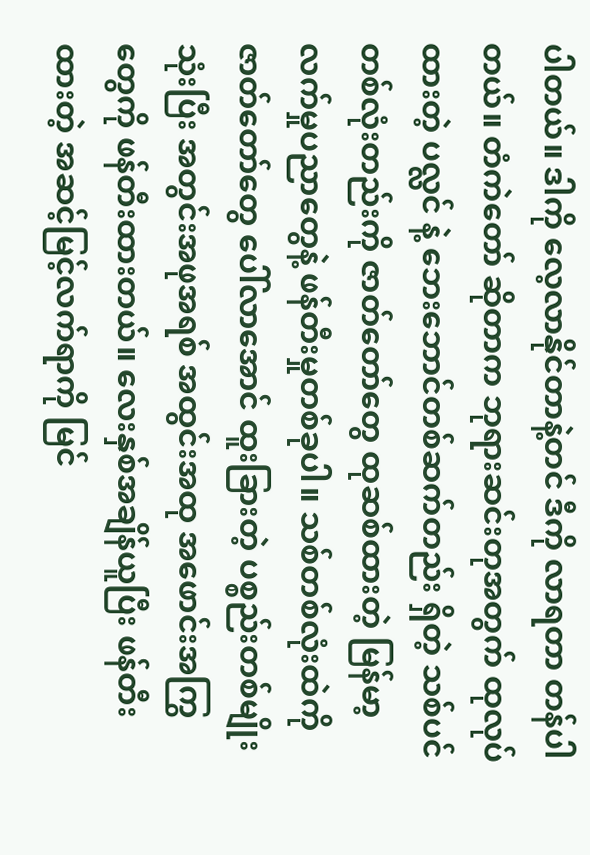ပါတယ်။ ဒါကို လေ့လာနိုင်တာနဲ့တင် ဒီကို လာရတာ တန်ပါတယ်။ တံကဲတော် ဆိုတာက ဘုရားဆင်းတုအတွက် ထုလုပ်ထားတဲ့ ပလ္လင် နဲ့ ဘေးဘောင်တစ်ဆက်တည်း ရှိတဲ့ သစ်ပင်တစ်လုံးတည်းကို ဇာတ်တော်တွေ ထုဆစ်ထားတဲ့ မြန်မာ့လက်မှုပညာတွေနဲ့ ဖန်တီးမှုတစ်ခုပါ။ သစ်တစ်လုံးထဲကို ဇာတ်တော်တွေ ပေါ်လာအောင် ထူးခြားတဲ့ ပစ္စည်းတစ်မျိုးသုံးပြီး အတွင်းအဖုအရစ် အထွင်းအထု အဖောင်းအကြွတွေကို ဖန်တီးထားတယ်။ လေးနှစ်အချိန်ယူပြီး ဖန်တီးထားတဲ့ အဆင့်မြင့်လက်ရာကို မြင်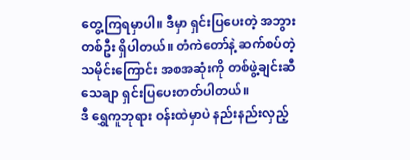တွေ့ကြရမှာပါ။ ဒီမှာ ရှင်းပြပေးတဲ့ အဘွားတစ်ဦး ရှိပါတယ်။ တံကဲတော်နဲ့ ဆက်စပ်တဲ့ သမိုင်းကြောင်း အစအဆုံးကို တစ်ဖွဲ့ချင်းဆီ သေချာ ရှင်းပြပေးတတ်ပါတယ်။
ဒီ ရွှေကူဘုရား ဝန်းထဲမှာပဲ နည်းနည်းလှည့်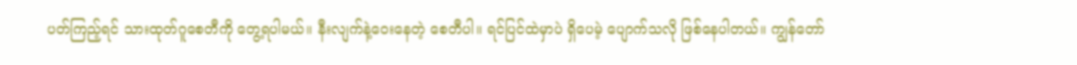ပတ်ကြည့်ရင် သားထုတ်ဂူစေတီကို တွေ့ရပါမယ်။ နီးလျက်နဲ့ဝေးနေတဲ့ စေတီပါ။ ရင်ပြင်ထဲမှာပဲ ရှိပေမဲ့ ပျောက်သလို ဖြစ်နေပါတယ်။ ကျွန်တော်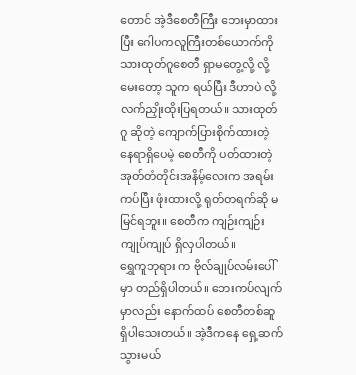တောင် အဲ့ဒီစေတီကြီး ဘေးမှာထားပြီး ဂေါပကလူကြီးတစ်ယောက်ကို သားထုတ်ဂူစေတီ ရှာမတွေ့လို့ လို့ မေးတော့ သူက ရယ်ပြီး ဒီဟာပဲ လို့ လက်ညှိုးထိုးပြရတယ်။ သားထုတ်ဂူ ဆိုတဲ့ ကျောက်ပြားစိုက်ထားတဲ့ နေရာရှိပေမဲ့ စေတီကို ပတ်ထားတဲ့ အုတ်တံတိုင်းအနိမ့်လေးက အရမ်းကပ်ပြီး ဖုံးထားလို့ ရုတ်တရက်ဆို မမြင်ရဘူး။ စေတီက ကျဉ်းကျဉ်းကျုပ်ကျုပ် ရှိလှပါတယ်။
ရွှေကူဘုရား က ဗိုလ်ချုပ်လမ်းပေါ်မှာ တည်ရှိပါတယ်။ ဘေးကပ်လျက်မှာလည်း နောက်ထပ် စေတီတစ်ဆူ ရှိပါသေးတယ်။ အဲ့ဒီကနေ ရှေ့ဆက်သွားမယ်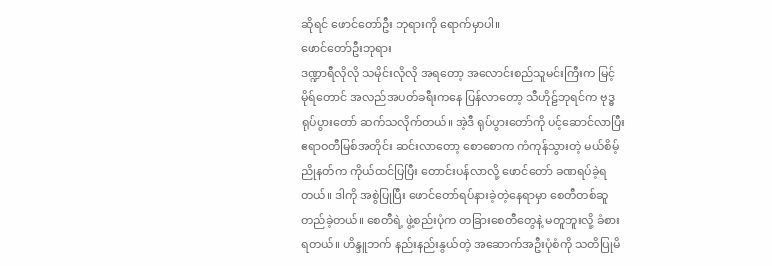ဆိုရင် ဖောင်တော်ဦး ဘုရားကို ရောက်မှာပါ။
ဖောင်တော်ဦးဘုရား
ဒဏ္ဍာရီလိုလို သမိုင်းလိုလို အရတော့ အလောင်းစည်သူမင်းကြီးက မြင့်မိုရ်တောင် အလည်အပတ်ခရီးကနေ ပြန်လာတော့ သီဟိုဠ်ဘုရင်က ဗုဒ္ဓရုပ်ပွားတော် ဆက်သလိုက်တယ်။ အဲ့ဒီ ရုပ်ပွားတော်ကို ပင့်ဆောင်လာပြီး ဧရာဝတီမြစ်အတိုင်း ဆင်းလာတော့ စောစောက ကံကုန်သွားတဲ့ မယ်စိမ့်ညိုနတ်က ကိုယ်ထင်ပြပြီး တောင်းပန်လာလို့ ဖောင်တော် ခဏရပ်ခဲ့ရတယ်။ ဒါကို အစွဲပြုပြီး ဖောင်တော်ရပ်နားခဲ့တဲ့နေရာမှာ စေတီတစ်ဆူ တည်ခဲ့တယ်။ စေတီရဲ့ ဖွဲ့စည်းပုံက တခြားစေတီတွေနဲ့ မတူဘူးလို့ ခံစားရတယ်။ ဟိန္ဒူဘက် နည်းနည်းနွယ်တဲ့ အဆောက်အဦးပုံစံကို သတိပြုမိ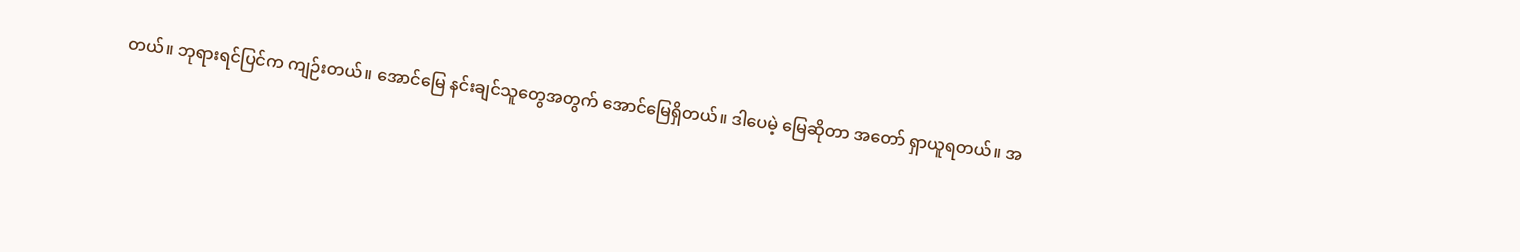တယ်။ ဘုရားရင်ပြင်က ကျဉ်းတယ်။ အောင်မြေ နင်းချင်သူတွေအတွက် အောင်မြေရှိတယ်။ ဒါပေမဲ့ မြေဆိုတာ အတော် ရှာယူရတယ်။ အ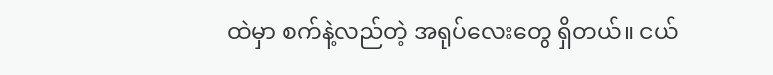ထဲမှာ စက်နဲ့လည်တဲ့ အရုပ်လေးတွေ ရှိတယ်။ ငယ်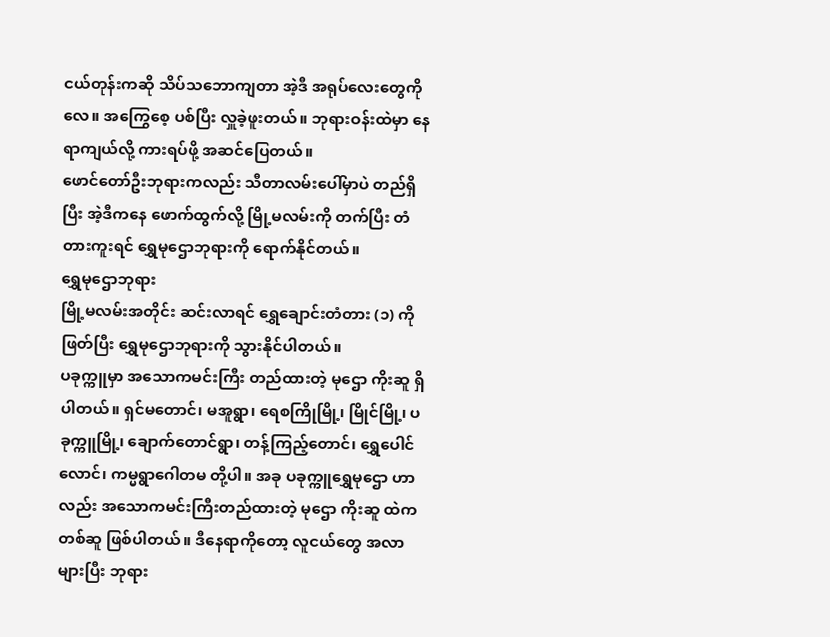ငယ်တုန်းကဆို သိပ်သဘောကျတာ အဲ့ဒီ အရုပ်လေးတွေကိုလေ။ အကြွေစေ့ ပစ်ပြီး လှူခဲ့ဖူးတယ်။ ဘုရားဝန်းထဲမှာ နေရာကျယ်လို့ ကားရပ်ဖို့ အဆင်ပြေတယ်။
ဖောင်တော်ဦးဘုရားကလည်း သီတာလမ်းပေါ်မှာပဲ တည်ရှိပြီး အဲ့ဒီကနေ ဖောက်ထွက်လို့ မြို့မလမ်းကို တက်ပြီး တံတားကူးရင် ရွှေမုဌောဘုရားကို ရောက်နိုင်တယ်။
ရွှေမုဌောဘုရား
မြို့မလမ်းအတိုင်း ဆင်းလာရင် ရွှေချောင်းတံတား (၁) ကို ဖြတ်ပြီး ရွှေမုဌောဘုရားကို သွားနိုင်ပါတယ်။
ပခုက္ကူမှာ အသောကမင်းကြီး တည်ထားတဲ့ မုဌော ကိုးဆူ ရှိပါတယ်။ ရှင်မတောင်၊ မအူရွာ၊ ရေစကြိုမြို့၊ မြိုင်မြို့၊ ပခုက္ကူမြို့၊ ချောက်တောင်ရွာ၊ တန့်ကြည့်တောင်၊ ရွှေပေါင်လောင်၊ ကမ္မရွာဂေါတမ တို့ပါ။ အခု ပခုက္ကူရွှေမုဌော ဟာလည်း အသောကမင်းကြီးတည်ထားတဲ့ မုဌော ကိုးဆူ ထဲက တစ်ဆူ ဖြစ်ပါတယ်။ ဒီနေရာကိုတော့ လူငယ်တွေ အလာများပြီး ဘုရား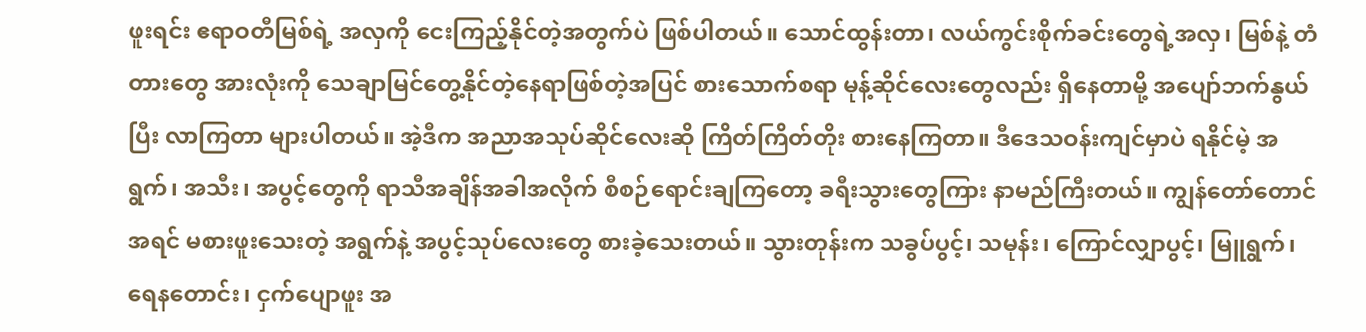ဖူးရင်း ဧရာဝတီမြစ်ရဲ့ အလှကို ငေးကြည့်နိုင်တဲ့အတွက်ပဲ ဖြစ်ပါတယ်။ သောင်ထွန်းတာ၊ လယ်ကွင်းစိုက်ခင်းတွေရဲ့အလှ၊ မြစ်နဲ့ တံတားတွေ အားလုံးကို သေချာမြင်တွေ့နိုင်တဲ့နေရာဖြစ်တဲ့အပြင် စားသောက်စရာ မုန့်ဆိုင်လေးတွေလည်း ရှိနေတာမို့ အပျော်ဘက်နွယ်ပြီး လာကြတာ များပါတယ်။ အဲ့ဒီက အညာအသုပ်ဆိုင်လေးဆို ကြိတ်ကြိတ်တိုး စားနေကြတာ။ ဒီဒေသဝန်းကျင်မှာပဲ ရနိုင်မဲ့ အရွက်၊ အသီး၊ အပွင့်တွေကို ရာသီအချိန်အခါအလိုက် စီစဉ်ရောင်းချကြတော့ ခရီးသွားတွေကြား နာမည်ကြီးတယ်။ ကျွန်တော်တောင် အရင် မစားဖူးသေးတဲ့ အရွက်နဲ့ အပွင့်သုပ်လေးတွေ စားခဲ့သေးတယ်။ သွားတုန်းက သခွပ်ပွင့်၊ သမုန်း၊ ကြောင်လျှာပွင့်၊ မြူရွက်၊ ရေနတောင်း၊ ငှက်ပျောဖူး အ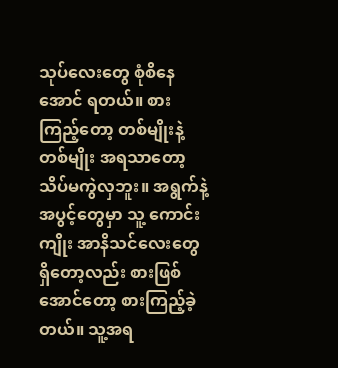သုပ်လေးတွေ စုံစိနေအောင် ရတယ်။ စားကြည့်တော့ တစ်မျိုးနဲ့တစ်မျိုး အရသာတော့ သိပ်မကွဲလှဘူး။ အရွက်နဲ့ အပွင့်တွေမှာ သူ့ ကောင်းကျိုး အာနိသင်လေးတွေ ရှိတော့လည်း စားဖြစ်အောင်တော့ စားကြည့်ခဲ့တယ်။ သူ့အရ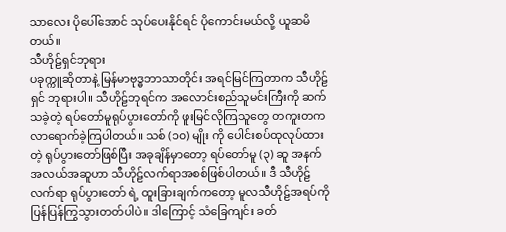သာလေး ပိုပေါ်အောင် သုပ်ပေးနိုင်ရင် ပိုကောင်းမယ်လို့ ယူဆမိတယ်။
သီဟိုဠ်ရှင်ဘုရား
ပခုက္ကူဆိုတာနဲ့ မြန်မာဗုဒ္ဓဘာသာတိုင်း အရင်မြင်ကြတာက သီဟိုဠ်ရှင် ဘုရားပါ။ သီဟိုဠ်ဘုရင်က အလောင်းစည်သူမင်းကြီးကို ဆက်သခဲ့တဲ့ ရပ်တော်မူရုပ်ပွားတော်ကို ဖူးမြင်လိုကြသူတွေ တကူးတက လာရောက်ခဲ့ကြပါတယ်။ သစ် (၁၀) မျိုး ကို ပေါင်းစပ်ထုလုပ်ထားတဲ့ ရုပ်ပွားတော်ဖြစ်ပြီး အခုချိန်မှာတော့ ရပ်တော်မူ (၃) ဆူ အနက် အလယ်အဆူဟာ သီဟိုဠ်လက်ရာအစစ်ဖြစ်ပါတယ်။ ဒီ သီဟိုဠ်လက်ရာ ရုပ်ပွားတော် ရဲ့ ထူးခြားချက်ကတော့ မူလသီဟိုဠ်အရပ်ကို ပြန်ပြန်ကြွသွားတတ်ပါပဲ။ ဒါကြောင့် သံခြေကျင်း ခတ်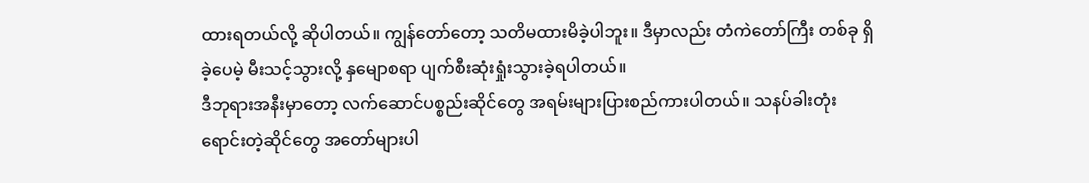ထားရတယ်လို့ ဆိုပါတယ်။ ကျွန်တော်တော့ သတိမထားမိခဲ့ပါဘူး။ ဒီမှာလည်း တံကဲတော်ကြီး တစ်ခု ရှိခဲ့ပေမဲ့ မီးသင့်သွားလို့ နှမျောစရာ ပျက်စီးဆုံးရှုံးသွားခဲ့ရပါတယ်။
ဒီဘုရားအနီးမှာတော့ လက်ဆောင်ပစ္စည်းဆိုင်တွေ အရမ်းများပြားစည်ကားပါတယ်။ သနပ်ခါးတုံးရောင်းတဲ့ဆိုင်တွေ အတော်များပါ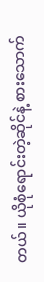တယ်။ ယိုစုံရောင်းတဲ့ဆိုင်နဲ့ စားသောက်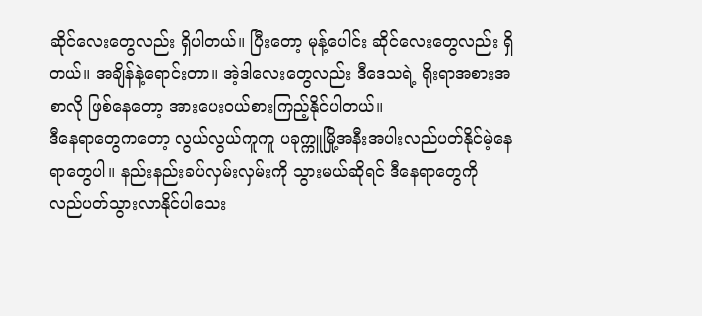ဆိုင်လေးတွေလည်း ရှိပါတယ်။ ပြီးတော့ မုန့်ပေါင်း ဆိုင်လေးတွေလည်း ရှိတယ်။ အချိန်နဲ့ရောင်းတာ။ အဲ့ဒါလေးတွေလည်း ဒီဒေသရဲ့ ရိုးရာအစားအစာလို ဖြစ်နေတော့ အားပေးဝယ်စားကြည့်နိုင်ပါတယ်။
ဒီနေရာတွေကတော့ လွယ်လွယ်ကူကူ ပခုက္ကူမြို့အနီးအပါးလည်ပတ်နိုင်မဲ့နေရာတွေပါ။ နည်းနည်းခပ်လှမ်းလှမ်းကို သွားမယ်ဆိုရင် ဒီနေရာတွေကို လည်ပတ်သွားလာနိုင်ပါသေး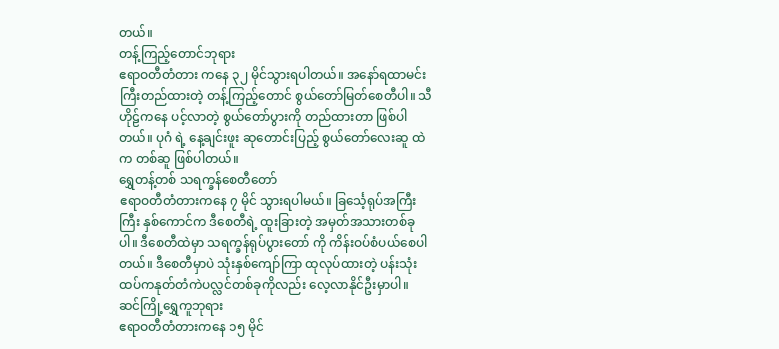တယ်။
တန့်ကြည့်တောင်ဘုရား
ဧရာဝတီတံတား ကနေ ၃၂ မိုင်သွားရပါတယ်။ အနော်ရထာမင်းကြီးတည်ထားတဲ့ တန့်ကြည့်တောင် စွယ်တော်မြတ်စေတီပါ။ သီဟိုဠ်ကနေ ပင့်လာတဲ့ စွယ်တော်ပွားကို တည်ထားတာ ဖြစ်ပါတယ်။ ပုဂံ ရဲ့ နေ့ချင်းဖူး ဆုတောင်းပြည့် စွယ်တော်လေးဆူ ထဲက တစ်ဆူ ဖြစ်ပါတယ်။
ရွှေတန့်တစ် သရက္ခန်စေတီတော်
ဧရာဝတီတံတားကနေ ၇ မိုင် သွားရပါမယ်။ ခြင်္သေ့ရုပ်အကြီးကြီး နှစ်ကောင်က ဒီစေတီရဲ့ ထူးခြားတဲ့ အမှတ်အသားတစ်ခုပါ။ ဒီစေတီထဲမှာ သရက္ခန်ရုပ်ပွားတော် ကို ကိန်းဝပ်စံပယ်စေပါတယ်။ ဒီစေတီမှာပဲ သုံးနှစ်ကျော်ကြာ ထုလုပ်ထားတဲ့ ပန်းသုံးထပ်ကနုတ်တံကဲပလ္လင်တစ်ခုကိုလည်း လေ့လာနိုင်ဦးမှာပါ။
ဆင်ကြို့ရွှေကူဘုရား
ဧရာဝတီတံတားကနေ ၁၅ မိုင်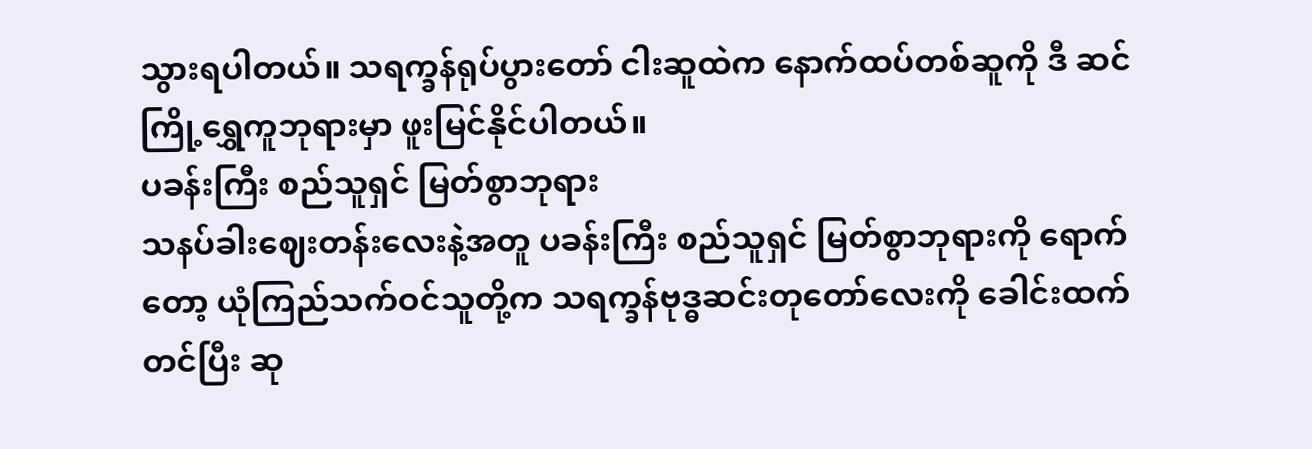သွားရပါတယ်။ သရက္ခန်ရုပ်ပွားတော် ငါးဆူထဲက နောက်ထပ်တစ်ဆူကို ဒီ ဆင်ကြို့ရွှေကူဘုရားမှာ ဖူးမြင်နိုင်ပါတယ်။
ပခန်းကြီး စည်သူရှင် မြတ်စွာဘုရား
သနပ်ခါးဈေးတန်းလေးနဲ့အတူ ပခန်းကြီး စည်သူရှင် မြတ်စွာဘုရားကို ရောက်တော့ ယုံကြည်သက်ဝင်သူတို့က သရက္ခန်ဗုဒ္ဓဆင်းတုတော်လေးကို ခေါင်းထက်တင်ပြီး ဆု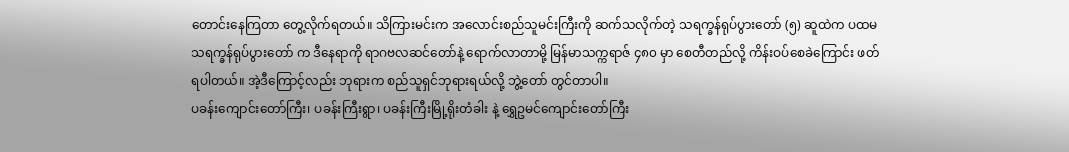တောင်းနေကြတာ တွေ့လိုက်ရတယ်။ သိကြားမင်းက အလောင်းစည်သူမင်းကြီးကို ဆက်သလိုက်တဲ့ သရက္ခန်ရုပ်ပွားတော် (၅) ဆူထဲက ပထမသရက္ခန်ရုပ်ပွားတော် က ဒီနေရာကို ရာဂဗလဆင်တော်နဲ့ ရောက်လာတာမို့ မြန်မာသက္ကရာဇ် ၄၈၀ မှာ စေတီတည်လို့ ကိန်းဝပ်စေခဲကြောင်း ဖတ်ရပါတယ်။ အဲ့ဒီကြောင့်လည်း ဘုရားက စည်သူရှင်ဘုရားရယ်လို့ ဘွဲ့တော် တွင်တာပါ။
ပခန်းကျောင်းတော်ကြီး၊ ပခန်းကြီးရွာ၊ ပခန်းကြီးမြို့ရိုးတံခါး နဲ့ ရွှေဥမင်ကျောင်းတော်ကြီး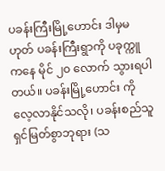ပခန်းကြီးမြို့ဟောင်း ဒါမှမဟုတ် ပခန်းကြီးရွာကို ပခုက္ကူကနေ မိုင် ၂၀ လောက် သွားရပါတယ်။ ပခန်းမြို့ဟောင်း ကို လေ့လာနိုင်သလို၊ ပခန်းစည်သူရှင်မြတ်စွာဘုရား (သ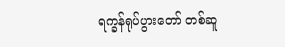ရက္ခန်ရုပ်ပွားတော် တစ်ဆူ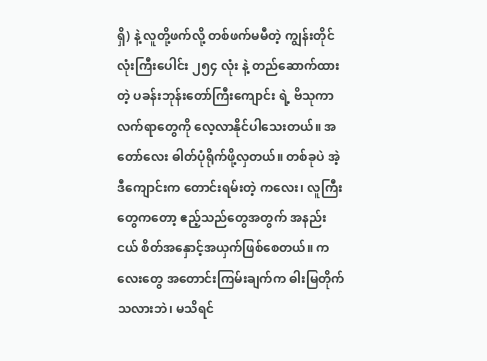ရှိ) နဲ့ လူတို့ဖက်လို့ တစ်ဖက်မမီတဲ့ ကျွန်းတိုင်လုံးကြီးပေါင်း ၂၅၄ လုံး နဲ့ တည်ဆောက်ထားတဲ့ ပခန်းဘုန်းတော်ကြီးကျောင်း ရဲ့ ဗိသုကာလက်ရာတွေကို လေ့လာနိုင်ပါသေးတယ်။ အတော်လေး ဓါတ်ပုံရိုက်ဖို့လှတယ်။ တစ်ခုပဲ အဲ့ဒီကျောင်းက တောင်းရမ်းတဲ့ ကလေး၊ လူကြီးတွေကတော့ ဧည့်သည်တွေအတွက် အနည်းငယ် စိတ်အနှောင့်အယှက်ဖြစ်စေတယ်။ ကလေးတွေ အတောင်းကြမ်းချက်က ဓါးမြတိုက်သလားဘဲ၊ မသိရင်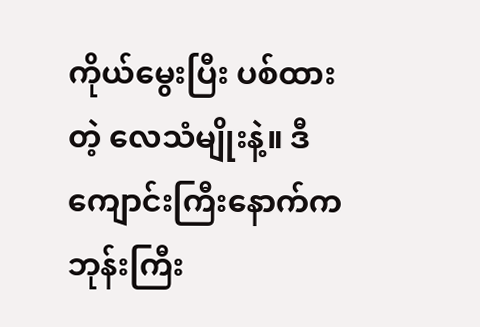ကိုယ်မွေးပြီး ပစ်ထားတဲ့ လေသံမျိုးနဲ့။ ဒီကျောင်းကြီးနောက်က ဘုန်းကြီး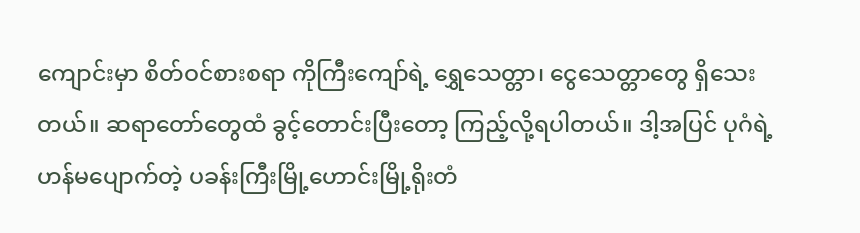ကျောင်းမှာ စိတ်ဝင်စားစရာ ကိုကြီးကျော်ရဲ့ ရွှေသေတ္တာ၊ ငွေသေတ္တာတွေ ရှိသေးတယ်။ ဆရာတော်တွေထံ ခွင့်တောင်းပြီးတော့ ကြည့်လို့ရပါတယ်။ ဒါ့အပြင် ပုဂံရဲ့ ဟန်မပျောက်တဲ့ ပခန်းကြီးမြို့ဟောင်းမြို့ရိုးတံ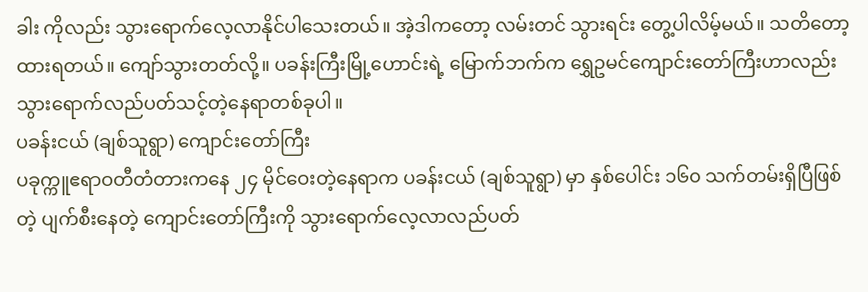ခါး ကိုလည်း သွားရောက်လေ့လာနိုင်ပါသေးတယ်။ အဲ့ဒါကတော့ လမ်းတင် သွားရင်း တွေ့ပါလိမ့်မယ်။ သတိတော့ ထားရတယ်။ ကျော်သွားတတ်လို့။ ပခန်းကြီးမြို့ဟောင်းရဲ့ မြောက်ဘက်က ရွှေဥမင်ကျောင်းတော်ကြီးဟာလည်း သွားရောက်လည်ပတ်သင့်တဲ့နေရာတစ်ခုပါ။
ပခန်းငယ် (ချစ်သူရွာ) ကျောင်းတော်ကြီး
ပခုက္ကူဧရာဝတီတံတားကနေ ၂၄ မိုင်ဝေးတဲ့နေရာက ပခန်းငယ် (ချစ်သူရွာ) မှာ နှစ်ပေါင်း ၁၆၀ သက်တမ်းရှိပြီဖြစ်တဲ့ ပျက်စီးနေတဲ့ ကျောင်းတော်ကြီးကို သွားရောက်လေ့လာလည်ပတ်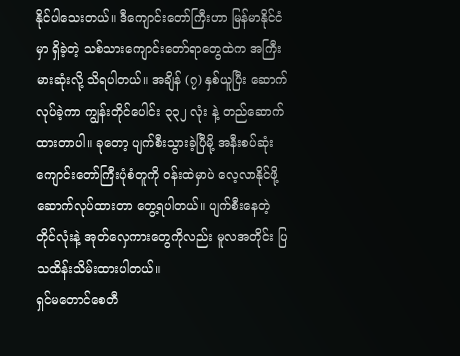နိုင်ပါသေးတယ်။ ဒီကျောင်းတော်ကြီးဟာ မြန်မာနိုင်ငံမှာ ရှိခဲ့တဲ့ သစ်သားကျောင်းတော်ရာတွေထဲက အကြီးမားဆုံးလို့ သိရပါတယ်။ အချိန် (၇) နှစ်ယူပြီး ဆောက်လုပ်ခဲ့ကာ ကျွန်းတိုင်ပေါင်း ၃၃၂ လုံး နဲ့ တည်ဆောက်ထားတာပါ။ ခုတော့ ပျက်စီးသွားခဲ့ပြီမို့ အနီးစပ်ဆုံး ကျောင်းတော်ကြီးပုံစံတူကို ဝန်းထဲမှာပဲ လေ့လာနိုင်ဖို့ ဆောက်လုပ်ထားတာ တွေ့ရပါတယ်။ ပျက်စီးနေတဲ့ တိုင်လုံးနဲ့ အုတ်လှေကားတွေကိုလည်း မူလအတိုင်း ပြသထိန်းသိမ်းထားပါတယ်။
ရှင်မတောင်စေတီ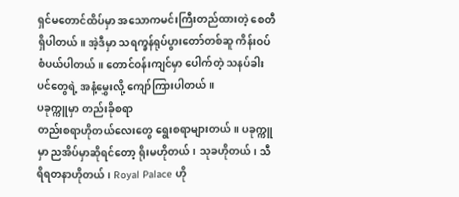ရှင်မတောင်ထိပ်မှာ အသောကမင်းကြီးတည်ထားတဲ့ စေတီရှိပါတယ်။ အဲ့ဒီမှာ သရက္ခန်ရုပ်ပွားတော်တစ်ဆူ ကိန်းဝပ်စံပယ်ပါတယ်။ တောင်ဝန်းကျင်မှာ ပေါက်တဲ့ သနပ်ခါးပင်တွေရဲ့ အနံ့မွှေးလို့ ကျော်ကြားပါတယ်။
ပခုက္ကူမှာ တည်းခိုစရာ
တည်းစရာဟိုတယ်လေးတွေ ရွေးစရာများတယ်။ ပခုက္ကူမှာ ညအိပ်မှာဆိုရင်တော့ ရိုးမဟိုတယ်၊ သုခဟိုတယ်၊ သီရိရတနာဟိုတယ်၊ Royal Palace ဟို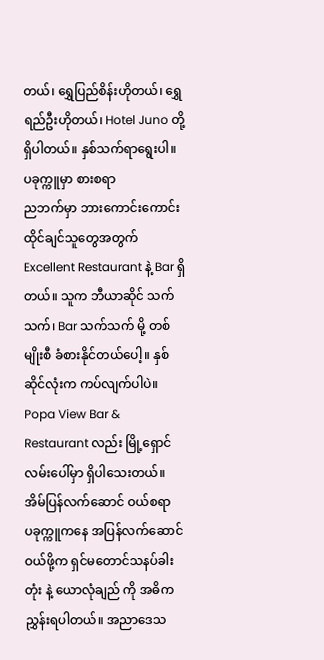တယ်၊ ရွှေပြည်စိန်းဟိုတယ်၊ ရွှေရည်ဦးဟိုတယ်၊ Hotel Juno တို့ ရှိပါတယ်။ နှစ်သက်ရာရွေးပါ။
ပခုက္ကူမှာ စားစရာ
ညဘက်မှာ ဘားကောင်းကောင်းထိုင်ချင်သူတွေအတွက် Excellent Restaurant နဲ့ Bar ရှိတယ်။ သူက ဘီယာဆိုင် သက်သက်၊ Bar သက်သက် မို့ တစ်မျိုးစီ ခံစားနိုင်တယ်ပေါ့။ နှစ်ဆိုင်လုံးက ကပ်လျက်ပါပဲ။ Popa View Bar & Restaurant လည်း မြို့ရှောင်လမ်းပေါ်မှာ ရှိပါသေးတယ်။
အိမ်ပြန်လက်ဆောင် ဝယ်စရာ
ပခုက္ကူကနေ အပြန်လက်ဆောင် ဝယ်ဖို့က ရှင်မတောင်သနပ်ခါးတုံး နဲ့ ယောလုံချည် ကို အဓိက ညွှန်းရပါတယ်။ အညာဒေသ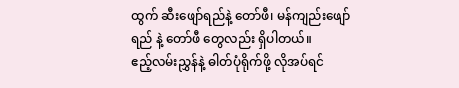ထွက် ဆီးဖျော်ရည်နဲ့ တော်ဖီ၊ မန်ကျည်းဖျော်ရည် နဲ့ တော်ဖီ တွေလည်း ရှိပါတယ်။
ဧည့်လမ်းညွှန်နဲ့ ဓါတ်ပုံရိုက်ဖို့ လိုအပ်ရင်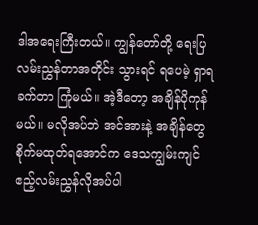ဒါအရေးကြီးတယ်။ ကျွန်တော်တို့ ရေးပြလမ်းညွှန်တာအတိုင်း သွားရင် ရပေမဲ့ ရှာရခက်တာ ကြုံမယ်။ အဲ့ဒီတော့ အချိန်ပိုကုန်မယ်။ မလိုအပ်ဘဲ အင်အားနဲ့ အချိန်တွေ စိုက်မထုတ်ရအောင်က ဒေသကျွမ်းကျင်ဧည့်လမ်းညွှန်လိုအပ်ပါ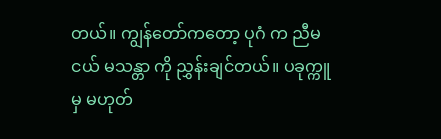တယ်။ ကျွန်တော်ကတော့ ပုဂံ က ညီမငယ် မသန္တာ ကို ညွှန်းချင်တယ်။ ပခုက္ကူမှ မဟုတ်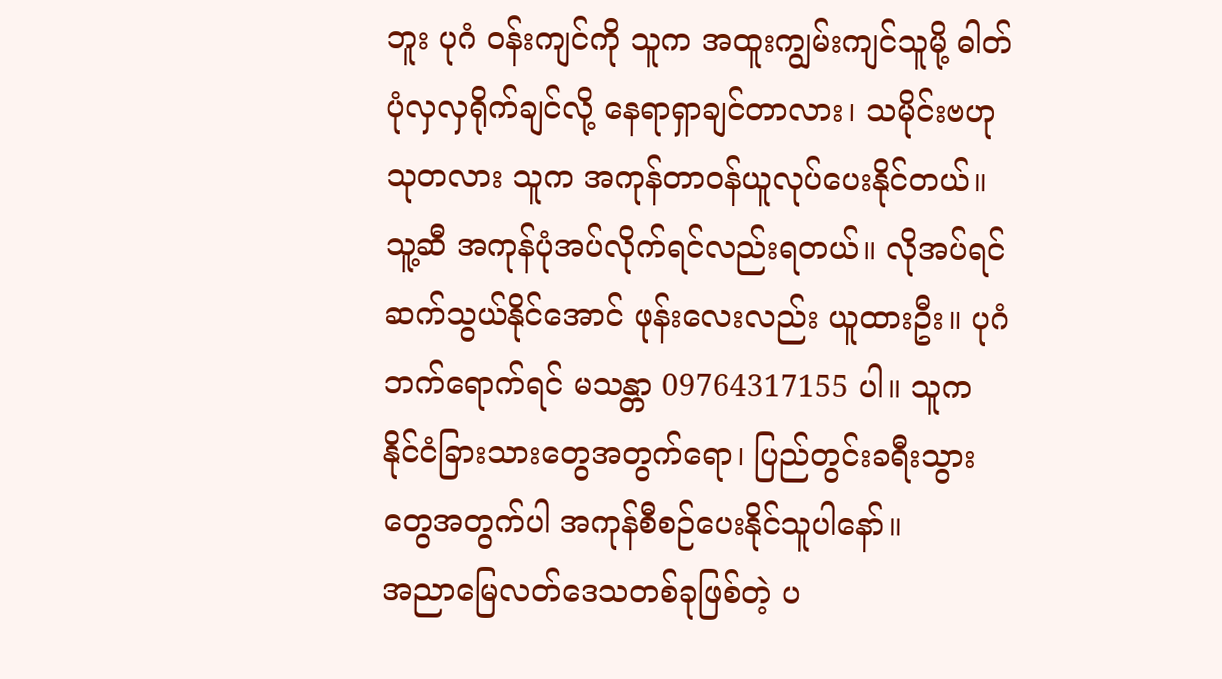ဘူး ပုဂံ ဝန်းကျင်ကို သူက အထူးကျွမ်းကျင်သူမို့ ဓါတ်ပုံလှလှရိုက်ချင်လို့ နေရာရှာချင်တာလား၊ သမိုင်းဗဟုသုတလား သူက အကုန်တာဝန်ယူလုပ်ပေးနိုင်တယ်။ သူ့ဆီ အကုန်ပုံအပ်လိုက်ရင်လည်းရတယ်။ လိုအပ်ရင်ဆက်သွယ်နိုင်အောင် ဖုန်းလေးလည်း ယူထားဦး။ ပုဂံဘက်ရောက်ရင် မသန္တာ 09764317155 ပါ။ သူက နိုင်ငံခြားသားတွေအတွက်ရော၊ ပြည်တွင်းခရီးသွားတွေအတွက်ပါ အကုန်စီစဉ်ပေးနိုင်သူပါနော်။
အညာမြေလတ်ဒေသတစ်ခုဖြစ်တဲ့ ပ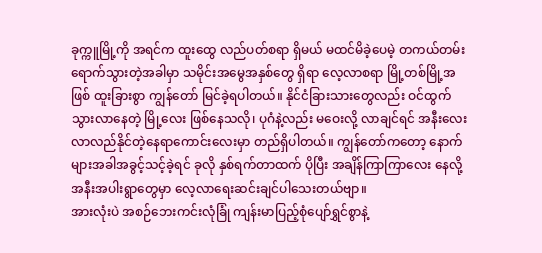ခုက္ကူမြို့ကို အရင်က ထူးထွေ လည်ပတ်စရာ ရှိမယ် မထင်မိခဲ့ပေမဲ့ တကယ်တမ်း ရောက်သွားတဲ့အခါမှာ သမိုင်းအမွေအနှစ်တွေ ရှိရာ လေ့လာစရာ မြို့တစ်မြို့အဖြစ် ထူးခြားစွာ ကျွန်တော် မြင်ခဲ့ရပါတယ်။ နိုင်ငံခြားသားတွေလည်း ဝင်ထွက် သွားလာနေတဲ့ မြို့လေး ဖြစ်နေသလို၊ ပုဂံနဲ့လည်း မဝေးလို့ လာချင်ရင် အနီးလေး လာလည်နိုင်တဲ့နေရာကောင်းလေးမှာ တည်ရှိပါတယ်။ ကျွန်တော်ကတော့ နောက်များအခါအခွင့်သင့်ခဲ့ရင် ခုလို နှစ်ရက်တာထက် ပိုပြီး အချိန်ကြာကြာလေး နေလို့ အနီးအပါးရွာတွေမှာ လေ့လာရေးဆင်းချင်ပါသေးတယ်ဗျာ။
အားလုံးပဲ အစဉ်ဘေးကင်းလုံခြုံ ကျန်းမာပြည့်စုံပျော်ရွှင်စွာနဲ့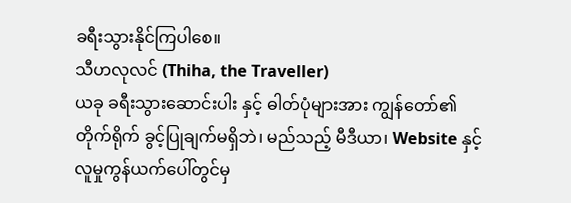ခရီးသွားနိုင်ကြပါစေ။
သီဟလုလင် (Thiha, the Traveller)
ယခု ခရီးသွားဆောင်းပါး နှင့် ဓါတ်ပုံများအား ကျွန်တော်၏ တိုက်ရိုက် ခွင့်ပြုချက်မရှိဘဲ၊ မည်သည့် မီဒီယာ၊ Website နှင့် လူမှုကွန်ယက်ပေါ်တွင်မှ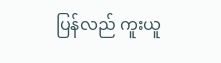ပြန်လည် ကူးယူ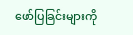ဖော်ပြခြင်းများကို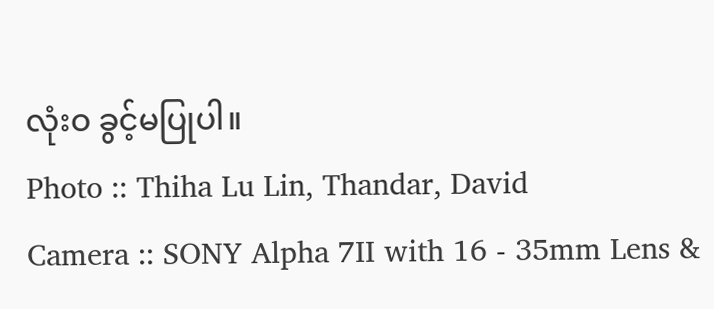လုံးဝ ခွင့်မပြုပါ။
Photo :: Thiha Lu Lin, Thandar, David
Camera :: SONY Alpha 7II with 16 - 35mm Lens &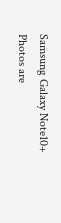Samsung Galaxy Note10+
Photos are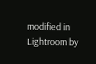modified in Lightroom by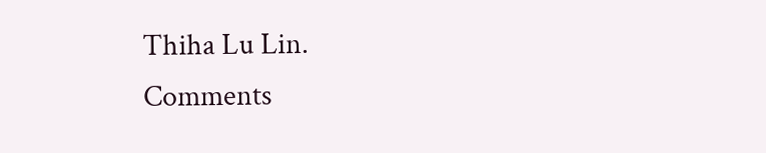Thiha Lu Lin.
Comments